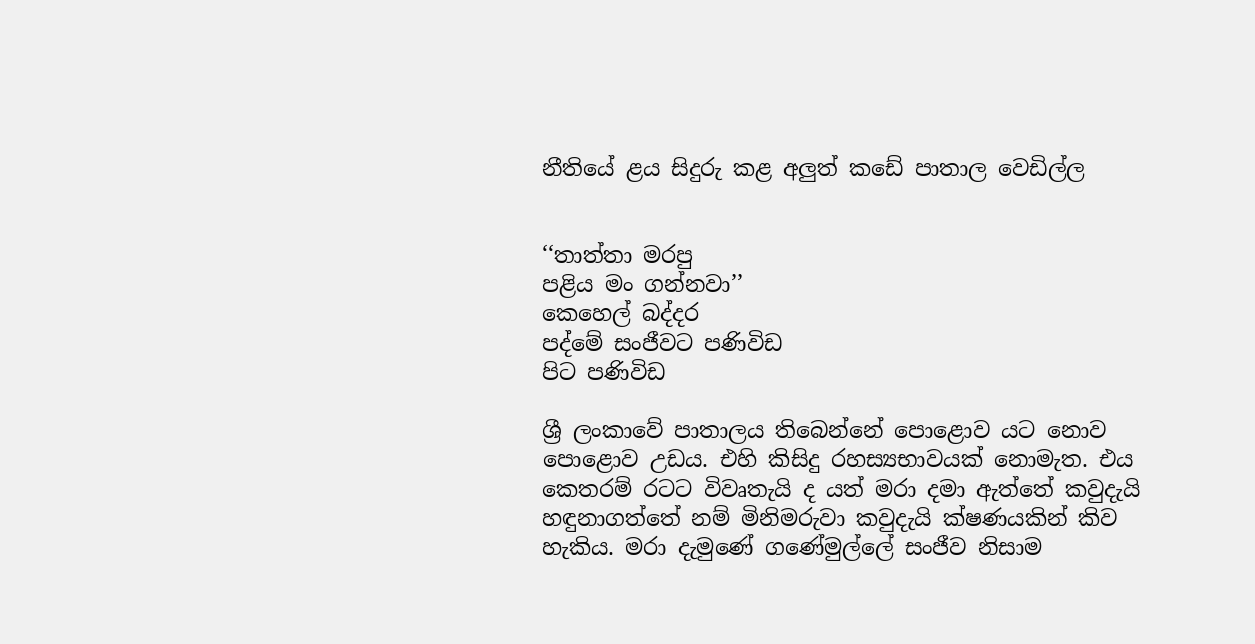නීතියේ ළය සිදුරු කළ අලුත් කඩේ පාතාල වෙඩිල්ල


‘‘තාත්තා මරපු
පළිය මං ගන්නවා’’
කෙහෙල් බද්දර
පද්මේ සංජීවට පණිවිඩ
පිට පණිවිඩ

ශ්‍රී ලංකාවේ පාතාලය තිබෙන්නේ පොළොව යට නොව පොළොව උඩය. එහි කිසිදු රහස්‍යභාවයක් නොමැත. එය කෙතරම් රටට විවෘතැයි ද යත් මරා දමා ඇත්තේ කවුදැයි හඳුනාගත්තේ නම් මිනිමරුවා කවුදැයි ක්ෂණයකින් කිව හැකිය. මරා දැමුණේ ගණේමුල්ලේ සංජීව නිසාම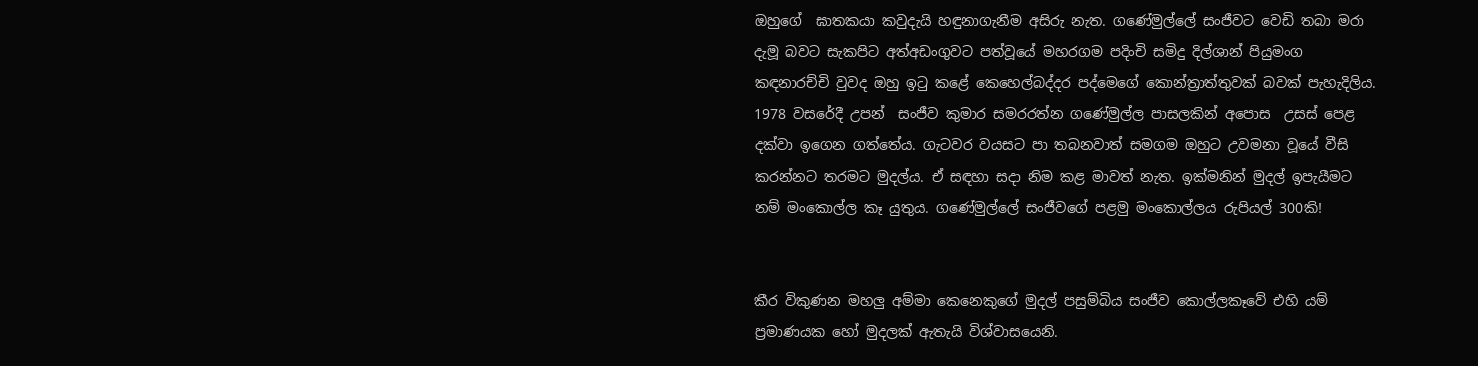ඔහුගේ  ඝාතකයා කවුදැයි හඳුනාගැනීම අසිරු නැත. ගණේමුල්ලේ සංජීවට වෙඩි තබා මරා දැමූ බවට සැකපිට අත්අඩංගුවට පත්වූයේ මහරගම පදිංචි සමිදු දිල්ශාන් පියුමංග කඳනාරච්චි වුවද ඔහු ඉටු කළේ කෙහෙල්බද්දර පද්මෙගේ කොන්ත්‍රාත්තුවක් බවක් පැහැදිලිය.
1978 වසරේදී උපන්  සංජීව කුමාර සමරරත්න ගණේමුල්ල පාසලකින් අපොස  උසස් පෙළ දක්වා ඉගෙන ගත්තේය. ගැටවර වයසට පා තබනවාත් සමගම ඔහුට උවමනා වූයේ වීසි කරන්නට තරමට මුදල්ය. ඒ සඳහා සදා නිම කළ මාවත් නැත. ඉක්මනින් මුදල් ඉපැයීමට නම් මංකොල්ල කෑ යුතුය. ගණේමුල්ලේ සංජීවගේ පළමු මංකොල්ලය රුපියල් 300කි!


කීර විකුණන මහලු අම්මා කෙනෙකුගේ මුදල් පසුම්බිය සංජීව කොල්ලකෑවේ එහි යම් ප්‍රමාණයක හෝ මුදලක් ඇතැයි විශ්වාසයෙනි.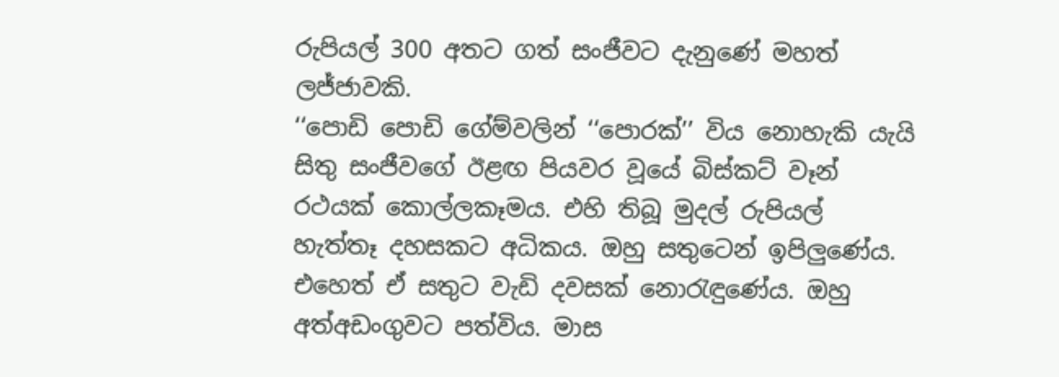රුපියල් 300 අතට ගත් සංජීවට දැනුණේ මහත් ලජ්ජාවකි.
‘‘පොඩි පොඩි ගේම්වලින් ‘‘පොරක්’’ විය නොහැකි යැයි සිතු සංජීවගේ ඊළඟ පියවර වූයේ බිස්කට් වෑන් රථයක් කොල්ලකෑමය. එහි තිබූ මුදල් රුපියල් හැත්තෑ දහසකට අධිකය. ඔහු සතුටෙන් ඉපිලුණේය. එහෙත් ඒ සතුට වැඩි දවසක් නොරැඳුණේය. ඔහු අත්අඩංගුවට පත්විය. මාස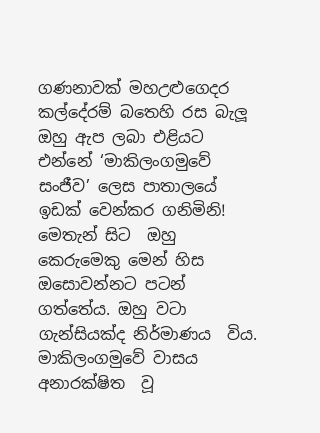ගණනාවක් මහඋළුගෙදර කල්දේරම් බතෙහි රස බැලූ ඔහු ඇප ලබා එළියට එන්නේ ‘මාකිලංගමුවේ සංජීව’ ලෙස පාතාලයේ ඉඩක් වෙන්කර ගනිමිනි!
මෙතැන් සිට  ඔහු කෙරුමෙකු මෙන් හිස ඔසොවන්නට පටන් ගත්තේය. ඔහු වටා ගැන්සියක්ද නිර්මාණය  විය. මාකිලංගමුවේ වාසය අනාරක්ෂිත  වූ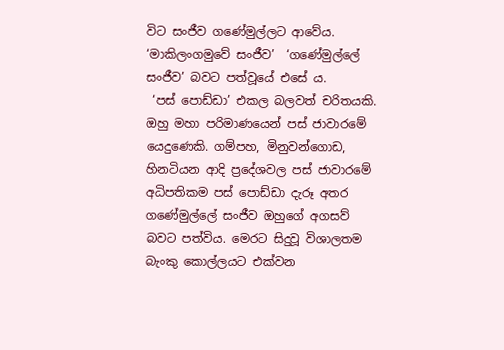විට සංජීව ගණේමුල්ලට ආවේය. ‘මාකිලංගමුවේ සංජීව’  ‘ගණේමුල්ලේ සංජීව’ බවට පත්වූයේ එසේ ය.
 ‘පස් පොඩ්ඩා’ එකල බලවත් චරිතයකි. ඔහු මහා පරිමාණයෙන් පස් ජාවාරමේ යෙදුණෙකි. ගම්පහ, මිනුවන්ගොඩ, හිනටියන ආදි ප්‍රදේශවල පස් ජාවාරමේ අධිපතිකම පස් පොඩ්ඩා දැරූ අතර ගණේමුල්ලේ සංජීව ඔහුගේ අගසව් බවට පත්විය. මෙරට සිදුවූ විශාලතම බැංකු කොල්ලයට එක්වන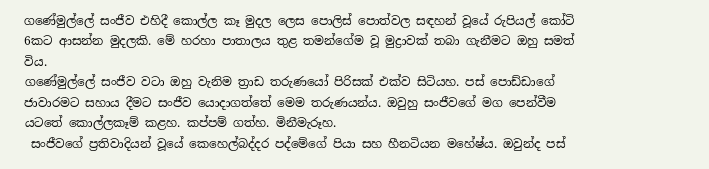ගණේමුල්ලේ සංජීව එහිදී කොල්ල කෑ මුදල ලෙස පොලිස් පොත්වල සඳහන් වූයේ රුපියල් කෝටි 6කට ආසන්න මුදලකි. මේ හරහා පාතාලය තුළ තමන්ගේම වූ මුද්‍රාවක් තබා ගැනීමට ඔහු සමත් විය.
ගණේමුල්ලේ සංජීව වටා ඔහු වැනිම ත්‍රාඩ තරුණයෝ පිරිසක් එක්ව සිටියහ. පස් පොඩ්ඩාගේ ජාවාරමට සහාය දීමට සංජීව යොදාගත්තේ මෙම තරුණයන්ය. ඔවුහු සංජීවගේ මග පෙන්වීම යටතේ කොල්ලකෑම් කළහ. කප්පම් ගත්හ. මිනීමැරූහ.
 සංජීවගේ ප්‍රතිවාදියන් වූයේ කෙහෙල්බද්දර පද්මේගේ පියා සහ හීනටියන මහේෂ්ය. ඔවුන්ද පස්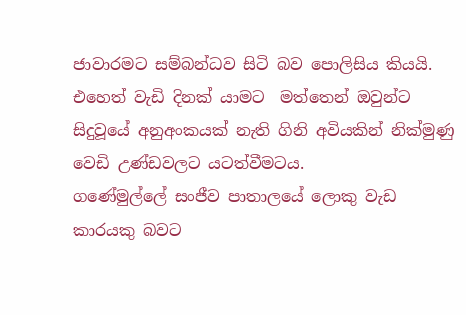ජාවාරමට සම්බන්ධව සිටි බව පොලිසිය කියයි. එහෙත් වැඩි දිනක් යාමට  මත්තෙන් ඔවුන්ට සිදුවූයේ අනුඅංකයක් නැති ගිනි අවියකින් නික්මුණු වෙඩි උණ්ඩවලට යටත්වීමටය.
ගණේමුල්ලේ සංජීව පාතාලයේ ලොකු වැඩ කාරයකු බවට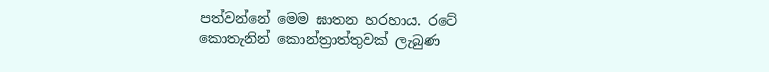පත්වන්නේ මෙම ඝාතන හරහාය. රටේ කොතැනින් කොන්ත්‍රාත්තුවක් ලැබුණ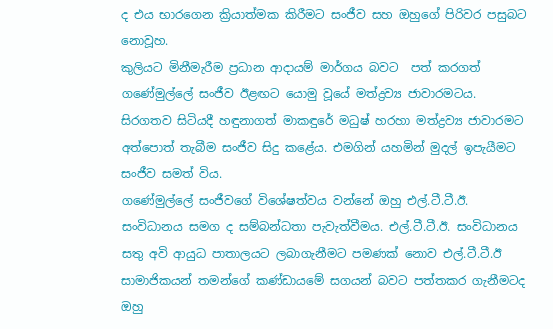ද එය භාරගෙන ක්‍රියාත්මක කිරීමට සංජීව සහ ඔහුගේ පිරිවර පසුබට නොවූහ.
කුලියට මිනීමැරීම ප්‍රධාන ආදායම් මාර්ගය බවට  පත් කරගත් ගණේමුල්ලේ සංජීව ඊළඟට යොමු වූයේ මත්ද්‍රව්‍ය ජාවාරමටය. සිරගතව සිටියදී හඳුනාගත් මාකඳුරේ මධුෂ් හරහා මත්ද්‍රව්‍ය ජාවාරමට අත්පොත් තැබීම සංජීව සිදු කළේය. එමගින් යහමින් මුදල් ඉපැයීමට සංජීව සමත් විය.
ගණේමුල්ලේ සංජීවගේ විශේෂත්වය වන්නේ ඔහු එල්.ටී.ටී.ඊ. සංවිධානය සමග ද සම්බන්ධතා පැවැත්වීමය. එල්.ටී.ටී.ඊ. සංවිධානය සතු අවි ආයුධ පාතාලයට ලබාගැනීමට පමණක් නොව එල්.ටී.ටී.ඊ සාමාජිකයන් තමන්ගේ කණ්ඩායමේ සගයන් බවට පත්තකර ගැනීමටද ඔහු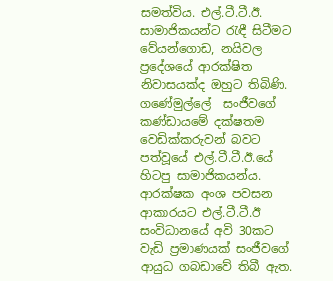සමත්විය. එල්.ටී.ටී.ඊ. සාමාජිකයන්ට රැඳී සිටීමට වේයන්ගොඩ, නයිවල ප්‍රදේශයේ ආරක්ෂිත නිවාසයක්ද ඔහුට තිබිණි.
ගණේමුල්ලේ  සංජීවගේ කණ්ඩායමේ දක්ෂතම වෙඩික්කරුවන් බවට පත්වූයේ එල්.ටී.ටී.ඊ.යේ හිටපු සාමාජිකයන්ය. ආරක්ෂක අංශ පවසන ආකාරයට එල්.ටී.ටී.ඊ සංවිධානයේ අවි 30කට වැඩි ප්‍රමාණයක් සංජීවගේ ආයුධ ගබඩාවේ තිබී ඇත.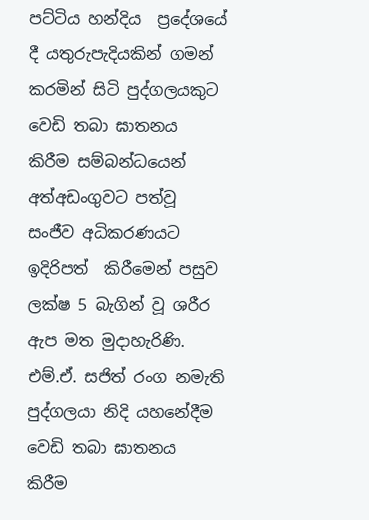පට්ටිය හන්දිය  ප්‍රදේශයේ දී යතුරුපැදියකින් ගමන් කරමින් සිටි පුද්ගලයකුට වෙඩි තබා ඝාතනය කිරීම සම්බන්ධයෙන් අත්අඩංගුවට පත්වූ සංජීව අධිකරණයට ඉදිරිපත්  කිරීමෙන් පසුව ලක්ෂ 5 බැගින් වූ ශරීර ඇප මත මුදාහැරිණි. එම්.ඒ. සජිත් රංග නමැති පුද්ගලයා නිදි යහනේදීම වෙඩි තබා ඝාතනය කිරීම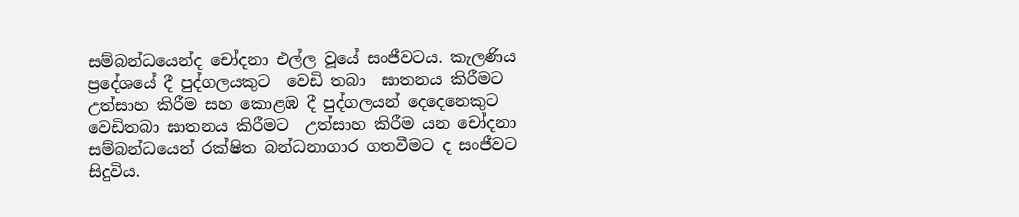සම්බන්ධයෙන්ද චෝදනා එල්ල වූයේ සංජීවටය. කැලණිය ප්‍රදේශයේ දී පුද්ගලයකුට  වෙඩි තබා  ඝාතනය කිරීමට උත්සාහ කිරීම සහ කොළඹ දී පුද්ගලයන් දෙදෙනෙකුට වෙඩිතබා ඝාතනය කිරීමට  උත්සාහ කිරීම යන චෝදනා සම්බන්ධයෙන් රක්ෂිත බන්ධනාගාර ගතවීමට ද සංජීවට සිදුවිය.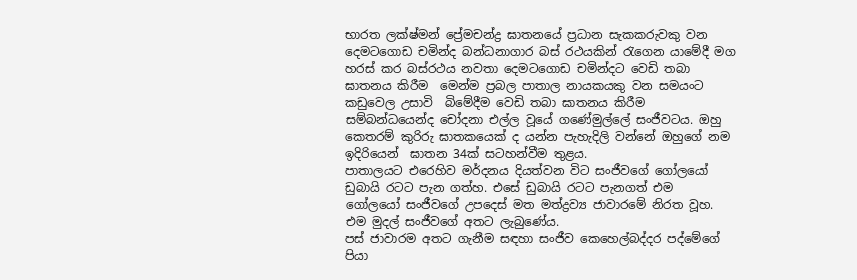භාරත ලක්ෂ්මන් ප්‍රේමචන්ද්‍ර ඝාතනයේ ප්‍රධාන සැකකරුවකු වන දෙමටගොඩ චමින්ද බන්ධනාගාර බස් රථයකින් රැගෙන යාමේදී මග හරස් කර බස්රථය නවතා දෙමටගොඩ චමින්දට වෙඩි තබා ඝාතනය කිරීම  මෙන්ම ප්‍රබල පාතාල නායකයකු වන සමයංට කඩුවෙල උසාවි  බිමේදීම වෙඩි තබා ඝාතනය කිරීම සම්බන්ධයෙන්ද චෝදනා එල්ල වූයේ ගණේමුල්ලේ සංජීවටය. ඔහු කෙතරම් කුරිරු ඝාතකයෙක් ද යන්න පැහැදිලි වන්නේ ඔහුගේ නම ඉදිරියෙන්  ඝාතන 34ක් සටහන්වීම තුළය.
පාතාලයට එරෙහිව මර්දනය දියත්වන විට සංජීවගේ ගෝලයෝ ඩුබායි රටට පැන ගත්හ. එසේ ඩුබායි රටට පැනගත් එම  ගෝලයෝ සංජීවගේ උපදෙස් මත මත්ද්‍රව්‍ය ජාවාරමේ නිරත වූහ. එම මුදල් සංජීවගේ අතට ලැබුණේය.
පස් ජාවාරම අතට ගැනීම සඳහා සංජීව කෙහෙල්බද්දර පද්මේගේ පියා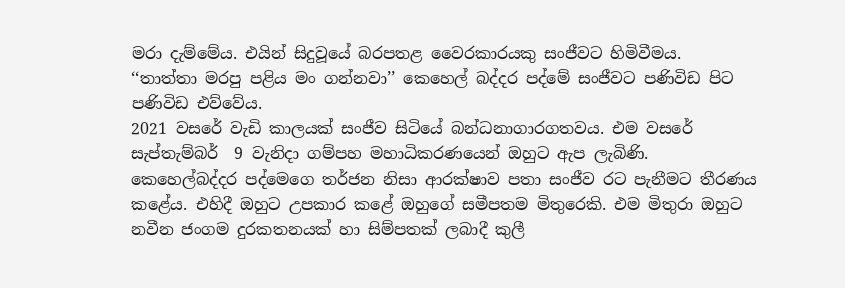මරා දැම්මේය. එයින් සිදුවූයේ බරපතළ වෛරකාරයකු සංජීවට හිමිවීමය.
‘‘තාත්තා මරපු පළිය මං ගන්නවා’’ කෙහෙල් බද්දර පද්මේ සංජීවට පණිවිඩ පිට පණිවිඩ එව්වේය.
2021 වසරේ වැඩි කාලයක් සංජීව සිටියේ බන්ධනාගාරගතවය. එම වසරේ සැප්තැම්බර්  9 වැනිදා ගම්පහ මහාධිකරණයෙන් ඔහුට ඇප ලැබිණි. කෙහෙල්බද්දර පද්මෙගෙ තර්ජන නිසා ආරක්ෂාව පතා සංජීව රට පැනීමට තීරණය කළේය. එහිදී ඔහුට උපකාර කළේ ඔහුගේ සමීපතම මිතුරෙකි. එම මිතුරා ඔහුට නවීන ජංගම දුරකතනයක් හා සිම්පතක් ලබාදී කුලී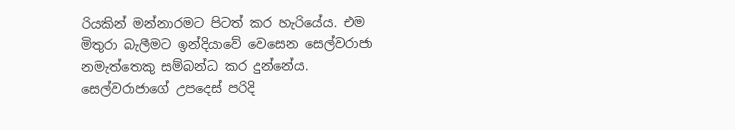රියකින් මන්නාරමට පිටත් කර හැරියේය. එම මිතුරා බැලීමට ඉන්දියාවේ වෙසෙන සෙල්වරාජා නමැත්තෙකු සම්බන්ධ කර දුන්නේය. සෙල්වරාජාගේ උපදෙස් පරිදි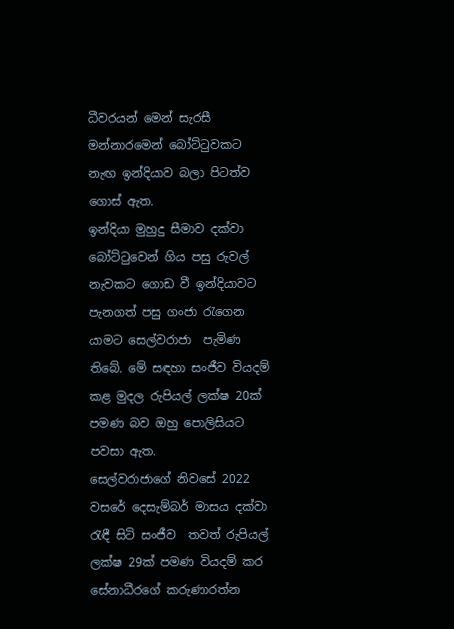ධීවරයන් මෙන් සැරසී මන්නාරමෙන් බෝට්ටුවකට නැඟ ඉන්දියාව බලා පිටත්ව ගොස් ඇත.
ඉන්දියා මුහුදු සීමාව දක්වා බෝට්ටුවෙන් ගිය පසු රුවල් නැවකට ගොඩ වී ඉන්දියාවට පැනගත් පසු ගංජා රැගෙන යාමට සෙල්වරාජා  පැමිණ තිබේ. මේ සඳහා සංජීව වියදම් කළ මුදල රුපියල් ලක්ෂ 20ක් පමණ බව ඔහු පොලිසියට පවසා ඇත.
සෙල්වරාජාගේ නිවසේ 2022 වසරේ දෙසැම්බර් මාසය දක්වා රැඳී සිටි සංජීව  තවත් රුපියල් ලක්ෂ 29ක් පමණ වියදම් කර සේනාධීරගේ කරුණාරත්න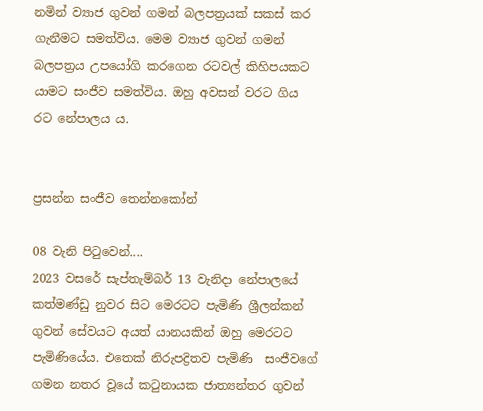නමින් ව්‍යාජ ගුවන් ගමන් බලපත්‍රයක් සකස් කර ගැනීමට සමත්විය. මෙම ව්‍යාජ ගුවන් ගමන් බලපත්‍රය උපයෝගි කරගෙන රටවල් කිහිපයකට යාමට සංජීව සමත්විය. ඔහු අවසන් වරට ගිය රට නේපාලය ය.


ප්‍රසන්න සංජීව තෙන්නකෝන්

08 වැනි පිටුවෙන්....
2023 වසරේ සැප්තැම්බර් 13 වැනිදා නේපාලයේ කත්මණ්ඩු නුවර සිට මෙරටට පැමිණි ශ්‍රීලන්කන් ගුවන් සේවයට අයත් යානයකින් ඔහු මෙරටට පැමිණියේය. එතෙක් නිරුපද්‍රිතව පැමිණි  සංජීවගේ ගමන නතර වූයේ කටුනායක ජාත්‍යන්තර ගුවන්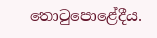තොටුපොළේදීය.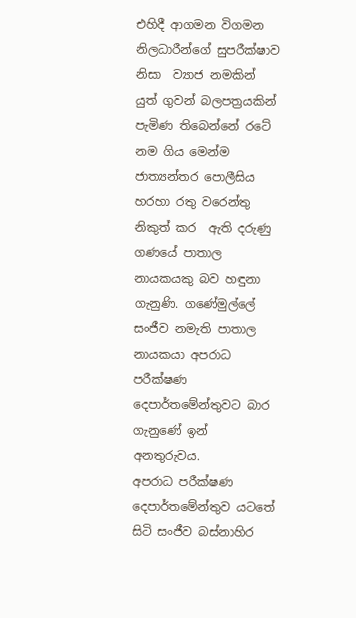එහිදී ආගමන විගමන නිලධාරීන්ගේ සුපරීක්ෂාව නිසා  ව්‍යාජ නමකින් යුත් ගුවන් බලපත්‍රයකින් පැමිණ තිබෙන්නේ රටේ නම ගිය මෙන්ම ජාත්‍යන්තර පොලීසිය හරහා රතු වරෙන්තු නිකුත් කර  ඇති දරුණු ගණයේ පාතාල නායකයකු බව හඳුනා ගැනුණි. ගණේමුල්ලේ සංජීව නමැති පාතාල  නායකයා අපරාධ පරීක්ෂණ දෙපාර්තමේන්තුවට බාර ගැනුණේ ඉන් අනතුරුවය.
අපරාධ පරීක්ෂණ දෙපාර්තමේන්තුව යටතේ සිටි සංජීව බස්නාහිර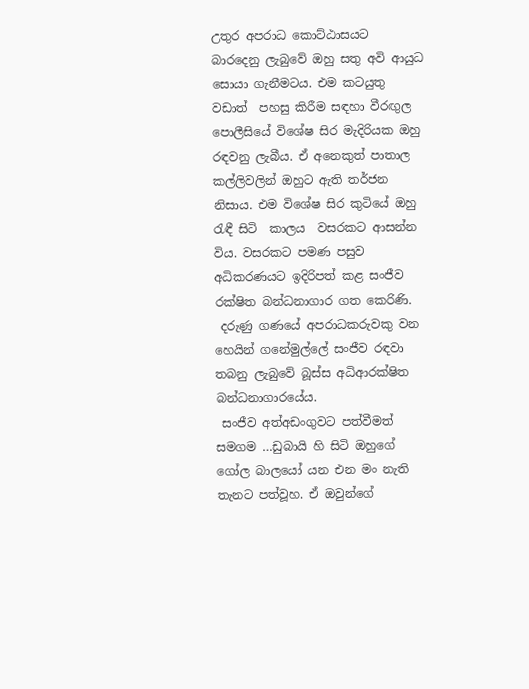උතුර අපරාධ කොට්ඨාසයට  බාරදෙනු ලැබුවේ ඔහු සතු අවි ආයුධ සොයා ගැනීමටය. එම කටයුතු වඩාත්  පහසු කිරීම සඳහා වීරඟුල පොලීසියේ විශේෂ සිර මැදිරියක ඔහු රඳවනු ලැබීය. ඒ අනෙකුත් පාතාල  කල්ලිවලින් ඔහුට ඇති තර්ජන නිසාය. එම විශේෂ සිර කුටියේ ඔහු රැඳී සිටි  කාලය  වසරකට ආසන්න විය. වසරකට පමණ පසුව අධිකරණයට ඉදිරිපත් කළ සංජීව රක්ෂිත බන්ධනාගාර ගත කෙරිණි.
 දරුණු ගණයේ අපරාධකරුවකු වන හෙයින් ගනේමුල්ලේ සංජීව රඳවා තබනු ලැබුවේ බූස්ස අධිආරක්ෂිත බන්ධනාගාරයේය.
 සංජීව අත්අඩංගුවට පත්වීමත් සමගම …ඩුබායි හි සිටි ඔහුගේ ගෝල බාලයෝ යන එන මං නැති තැනට පත්වූහ. ඒ ඔවුන්ගේ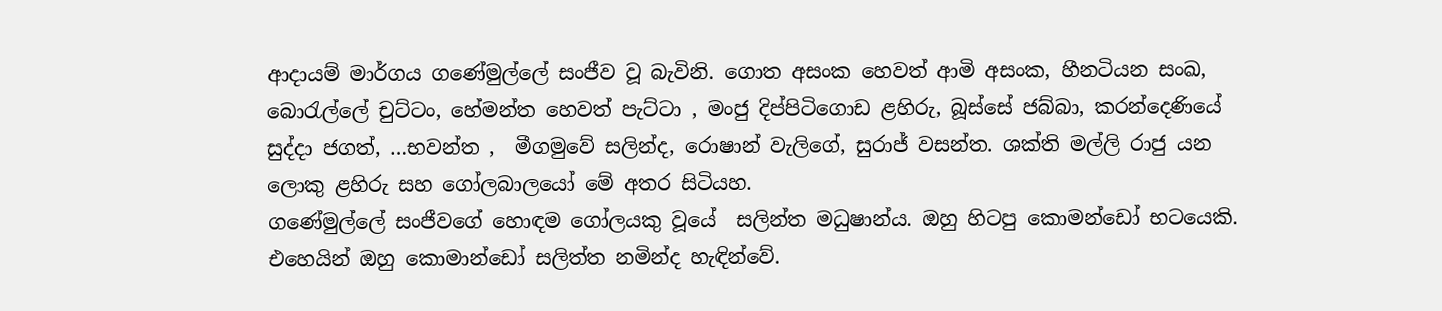ආදායම් මාර්ගය ගණේමුල්ලේ සංජීව වූ බැවිනි. ගොත අසංක හෙවත් ආමි අසංක, හීනටියන සංඛ, බොරැල්ලේ චුට්ටං, හේමන්ත හෙවත් පැට්ටා , මංජු දිප්පිටිගොඩ ළහිරු, බූස්සේ ජබ්බා, කරන්දෙණියේ සුද්දා ජගත්, …භවන්ත ,  මීගමුවේ සලින්ද, රොෂාන් වැලිගේ, සුරාජ් වසන්ත. ශක්ති මල්ලි රාජු යන ලොකු ළහිරු සහ ගෝලබාලයෝ මේ අතර සිටියහ.
ගණේමුල්ලේ සංජීවගේ හොඳම ගෝලයකු වූයේ  සලින්ත මධුෂාන්ය. ඔහු හිටපු කොමන්ඩෝ භටයෙකි. එහෙයින් ඔහු කොමාන්ඩෝ සලිත්ත නමින්ද හැඳින්වේ.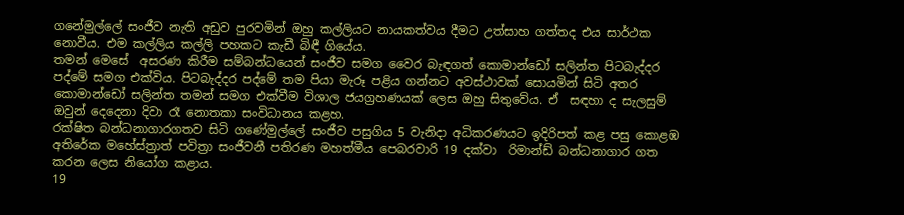ගනේමුල්ලේ සංජීව නැති අඩුව පුරවමින් ඔහු කල්ලියට නායකත්වය දීමට උත්සාහ ගත්තද එය සාර්ථක නොවීය. එම කල්ලිය කල්ලි පහකට කැඩී බිඳී ගියේය.
තමන් මෙසේ  අසරණ කිරීම සම්බන්ධයෙන් සංජීව සමග වෛර බැඳගත් කොමාන්ඩෝ සලින්ත පිටබැද්දර පද්මේ සමග එක්විය. පිටබැද්දර පද්මේ තම පියා මැරූ පළිය ගන්නට අවස්ථාවක් සොයමින් සිටි අතර කොමාන්ඩෝ සලින්ත තමන් සමග එක්වීම විශාල ජයග්‍රහණයක් ලෙස ඔහු සිතුවේය. ඒ  සඳහා ද සැලසුම් ඔවුන් දෙදෙනා දිවා රෑ නොතකා සංවිධානය කළහ.
රක්ෂිත බන්ධනාගාරගතව සිටි ගණේමුල්ලේ සංජීව පසුගිය 5 වැනිදා අධිකරණයට ඉදිරිපත් කළ පසු කොළඹ අතිරේක මහේස්ත්‍රාත් පවිත්‍රා සංජීවනී පතිරණ මහත්මීය පෙබරවාරි 19 දක්වා  රිමාන්ඩ් බන්ධනාගාර ගත  කරන ලෙස නියෝග කළාය.
19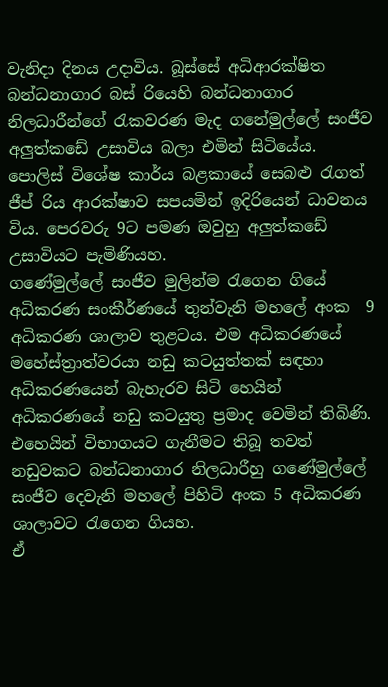වැනිදා දිනය උදාවිය. බූස්සේ අධිආරක්ෂිත බන්ධනාගාර බස් රියෙහි බන්ධනාගාර නිලධාරීන්ගේ රැකවරණ මැද ගනේමුල්ලේ සංජීව අලුත්කඩේ උසාවිය බලා එමින් සිටියේය. පොලිස් විශේෂ කාර්ය බළකායේ සෙබළු රැගත් ජීප් රිය ආරක්ෂාව සපයමින් ඉදිරියෙන් ධාවනය විය. පෙරවරු 9ට පමණ ඔවුහු අලුත්කඩේ උසාවියට පැමිණියහ.
ගණේමුල්ලේ සංජීව මුලින්ම රැගෙන ගියේ අධිකරණ සංකීර්ණයේ තුන්වැනි මහලේ අංක  9 අධිකරණ ශාලාව තුළටය. එම අධිකරණයේ මහේස්ත්‍රාත්වරයා නඩු කටයුත්තක් සඳහා අධිකරණයෙන් බැහැරව සිටි හෙයින් අධිකරණයේ නඩු කටයුතු ප්‍රමාද වෙමින් තිබිණි. එහෙයින් විභාගයට ගැනීමට තිබූ තවත් නඩුවකට බන්ධනාගාර නිලධාරීහු ගණේමුල්ලේ සංජීව දෙවැනි මහලේ පිහිටි අංක 5 අධිකරණ ශාලාවට රැගෙන ගියහ.
ඒ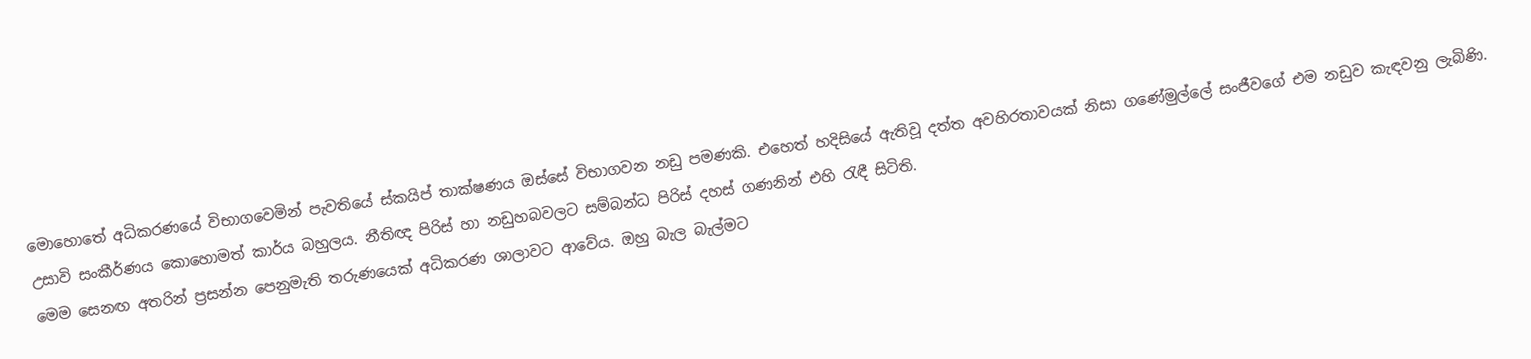මොහොතේ අධිකරණයේ විභාගවෙමින් පැවතියේ ස්කයිප් තාක්ෂණය ඔස්සේ විභාගවන නඩු පමණකි. එහෙත් හදිසියේ ඇතිවූ දත්ත අවහිරතාවයක් නිසා ගණේමුල්ලේ සංජීවගේ එම නඩුව කැඳවනු ලැබිණි.
උසාවි සංකීර්ණය කොහොමත් කාර්ය බහුලය. නීතිඥ පිරිස් හා නඩුහබවලට සම්බන්ධ පිරිස් දහස් ගණනින් එහි රැඳී සිටිති.
මෙම සෙනඟ අතරින් ප්‍රසන්න පෙනුමැති තරුණයෙක් අධිකරණ ශාලාවට ආවේය. ඔහු බැල බැල්මට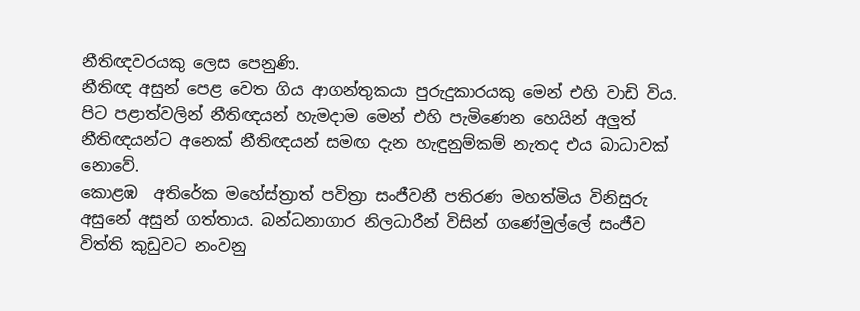නීතිඥවරයකු ලෙස පෙනුණි.
නීතිඥ අසුන් පෙළ වෙත ගිය ආගන්තුකයා පුරුදුකාරයකු මෙන් එහි වාඩි විය. පිට පළාත්වලින් නීතිඥයන් හැමදාම මෙන් එහි පැමිණෙන හෙයින් අලුත් නීතිඥයන්ට අනෙක් නීතිඥයන් සමඟ දැන හැඳුනුම්කම් නැතද එය බාධාවක් නොවේ.
කොළඹ  අතිරේක මහේස්ත්‍රාත් පවිත්‍රා සංජීවනී පතිරණ මහත්මිය විනිසුරු  අසුනේ අසුන් ගත්තාය. බන්ධනාගාර නිලධාරීන් විසින් ගණේමුල්ලේ සංජීව විත්ති කුඩුවට නංවනු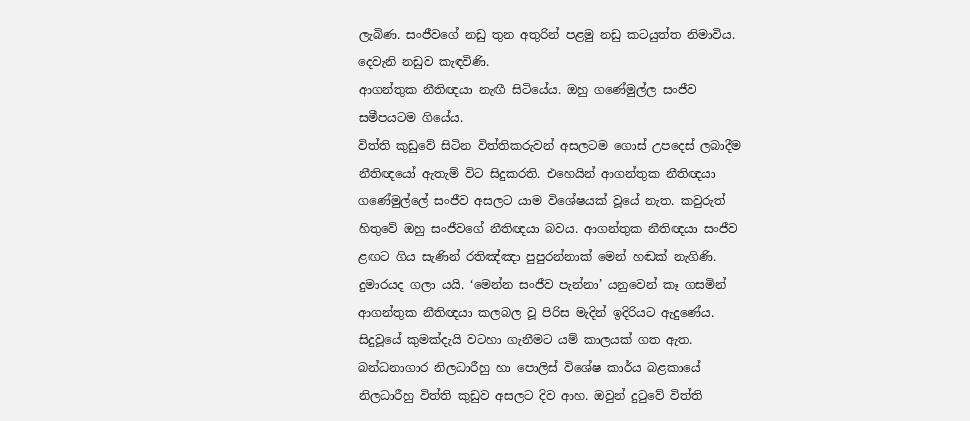ලැබිණ. සංජීවගේ නඩු තුන අතුරින් පළමු නඩු කටයුත්ත නිමාවිය. දෙවැනි නඩුව කැඳවිණි.
ආගන්තුක නීතිඥයා නැඟී සිටියේය. ඔහු ගණේමුල්ල සංජීව සමීපයටම ගියේය.
විත්ති කුඩුවේ සිටින විත්තිකරුවන් අසලටම ගොස් උපදෙස් ලබාදීම නීතිඥයෝ ඇතැම් විට සිදුකරති. එහෙයින් ආගන්තුක නීතිඥයා ගණේමුල්ලේ සංජීව අසලට යාම විශේෂයක් වූයේ නැත. කවුරුත් හිතුවේ ඔහු සංජීවගේ නීතිඥයා බවය. ආගන්තුක නීතිඥයා සංජීව ළඟට ගිය සැණින් රතිඤ්ඤා පුපුරන්නාක් මෙන් හඬක් නැගිණි. දුමාරයද ගලා යයි. ‘මෙන්න සංජීව පැන්නා’ යනුවෙන් කෑ ගසමින් ආගන්තුක නීතිඥයා කලබල වූ පිරිස මැදින් ඉදිරියට ඇදුණේය.
සිදුවූයේ කුමක්දැයි වටහා ගැනීමට යම් කාලයක් ගත ඇත. බන්ධනාගාර නිලධාරීහු හා පොලිස් විශේෂ කාර්ය බළකායේ නිලධාරීහු විත්ති කුඩුව අසලට දිව ආහ. ඔවුන් දුටුවේ විත්ති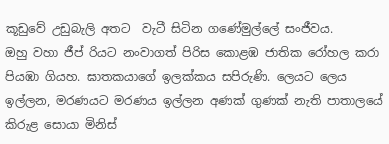කූඩුවේ උඩුබැලි අතට  වැටී සිටින ගණේමුල්ලේ සංජීවය.
ඔහු වහා ජීප් රියට නංවාගත් පිරිස කොළඹ ජාතික රෝහල කරා පියඹා ගියහ. ඝාතකයාගේ ඉලක්කය සපිරුණි. ලෙයට ලෙය ඉල්ලන, මරණයට මරණය ඉල්ලන අණක් ගුණක් නැති පාතාලයේ කිරුළ සොයා මිනිස්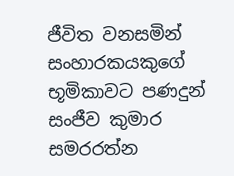ජීවිත වනසමින් සංහාරකයකුගේ භූමිකාවට පණදුන් සංජීව කුමාර සමරරත්න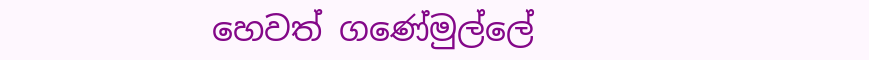හෙවත් ගණේමුල්ලේ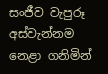සංජීව වැපුරූ අස්වැන්නම නෙළා ගනිමින්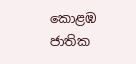කොළඹ ජාතික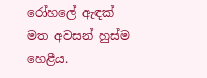රෝහලේ ඇඳක් මත අවසන් හුස්ම හෙළීය.